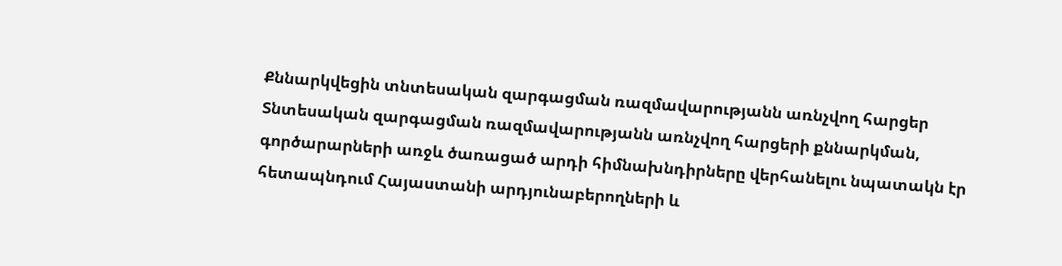Քննարկվեցին տնտեսական զարգացման ռազմավարությանն առնչվող հարցեր
Տնտեսական զարգացման ռազմավարությանն առնչվող հարցերի քննարկման, գործարարների առջև ծառացած արդի հիմնախնդիրները վերհանելու նպատակն էր հետապնդում Հայաստանի արդյունաբերողների և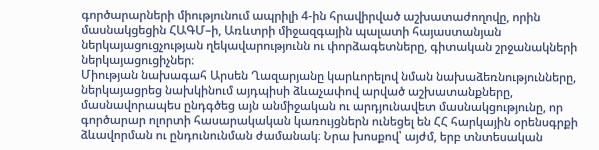գործարարների միությունում ապրիլի 4-ին հրավիրված աշխատաժողովը, որին մասնակցեցին ՀԱԳՄ–ի, Առևտրի միջազգային պալատի հայաստանյան ներկայացուցչության ղեկավարությունն ու փորձագետները, գիտական շրջանակների ներկայացուցիչներ։
Միության նախագահ Արսեն Ղազարյանը կարևորելով նման նախաձեռնությունները, ներկայացրեց նախկինում այդպիսի ձևաչափով արված աշխատանքները, մասնավորապես ընդգծեց այն անմիջական ու արդյունավետ մասնակցությունը, որ գործարար ոլորտի հասարակական կառույցներն ունեցել են ՀՀ հարկային օրենսգրքի ձևավորման ու ընդունունման ժամանակ։ Նրա խոսքով՝ այժմ, երբ տնտեսական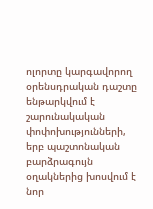ոլորտը կարգավորող օրենսդրական դաշտը ենթարկվում է շարունակական փոփոխությունների, երբ պաշտոնական բարձրագույն օղակներից խոսվում է նոր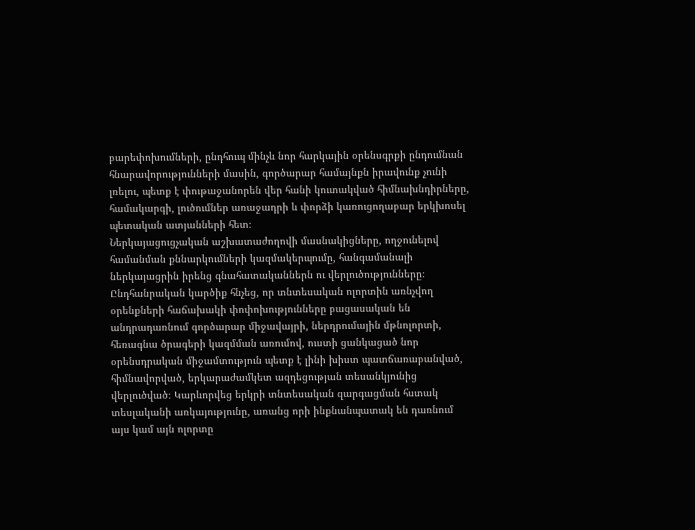բարեփոխումների, ընդհուպ մինչև նոր հարկային օրենսգրքի ընդումնան հնարավորությունների մասին, գործարար համայնքն իրավունք չունի լռելու, պետք է փութաջանորեն վեր հանի կուտակված հիմնախնդիրները, համակարգի, լուծումներ առաջադրի և փորձի կառուցողաբար երկխոսել պետական ատյանների հետ։
Ներկայացուցչական աշխատաժողովի մասնակիցները, ողջունելով համանման քննարկումների կազմակերպումը, հանգամանալի ներկայացրին իրենց գնահատականներն ու վերլուծությունները։ Ընդհանրական կարծիք հնչեց, որ տնտեսական ոլորտին առնչվող օրենքների հաճախակի փոփոխությունները բացասական են անդրադառնում գործարար միջավայրի, ներդրումային մթնոլորտի, հեռագնա ծրագերի կազմման առումով, ուստի ցանկացած նոր օրենսդրական միջամտություն պետք է լինի խիստ պատճառաբանված, հիմնավորված, երկարաժամկետ ազդեցության տեսանկյունից վերլուծված։ Կարևորվեց երկրի տնտեսական զարգացման հստակ տեսլականի առկայությունը, առանց որի ինքնանպատակ են դառնում այս կամ այն ոլորտը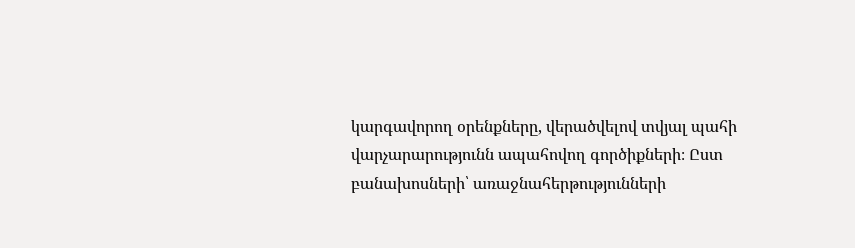կարգավորող օրենքները, վերածվելով տվյալ պահի վարչարարությունն ապահովող գործիքների։ Ըստ բանախոսների՝ առաջնահերթությունների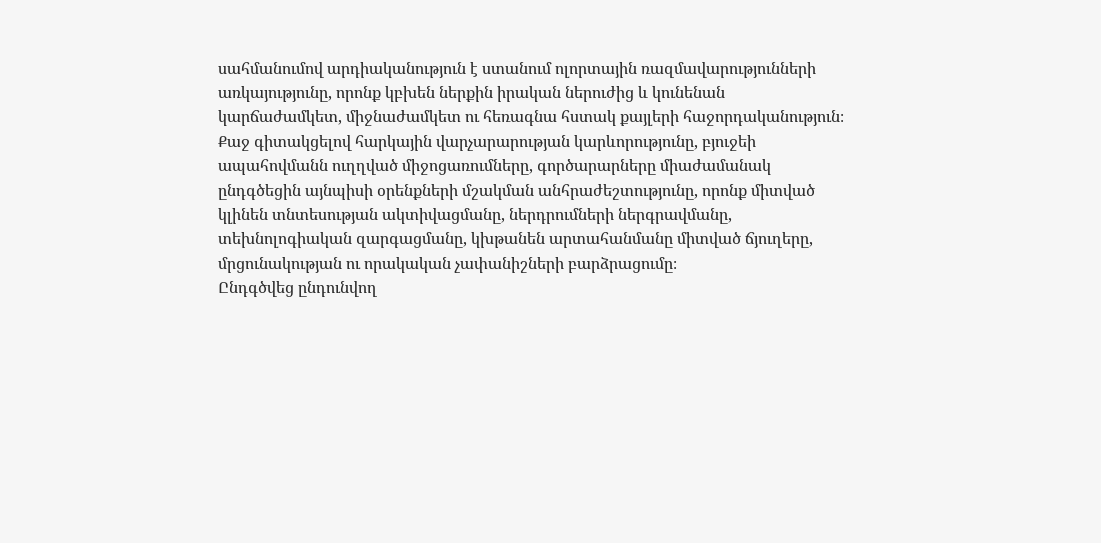սահմանումով արդիականություն է ստանում ոլորտային ռազմավարությունների առկայությունը, որոնք կբխեն ներքին իրական ներուժից և կունենան կարճաժամկետ, միջնաժամկետ ու հեռագնա հստակ քայլերի հաջորդականություն։
Քաջ գիտակցելով հարկային վարչարարության կարևորությունը, բյուջեի ապահովմանն ուղղված միջոցառումները, գործարարները միաժամանակ ընդգծեցին այնպիսի օրենքների մշակման անհրաժեշտությունը, որոնք միտված կլինեն տնտեսության ակտիվացմանը, ներդրումների ներգրավմանը, տեխնոլոգիական զարգացմանը, կխթանեն արտահանմանը միտված ճյուղերը, մրցունակության ու որակական չափանիշների բարձրացումը։
Ընդգծվեց ընդունվող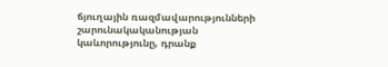ճյուղային ռազմավարությունների շարունակականության կաևորությունը, դրանք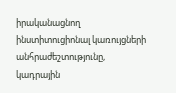իրականացնող ինստիտուցիոնալ կառույցների անհրաժեշտությունը, կադրային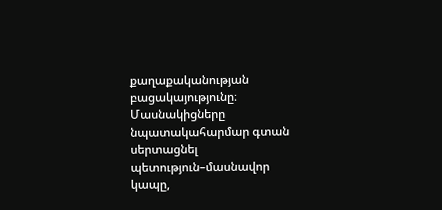քաղաքականության բացակայությունը։
Մասնակիցները նպատակահարմար գտան սերտացնել պետություն–մասնավոր կապը,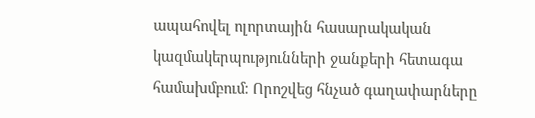ապահովել ոլորտային հասարակական կազմակերպությունների ջանքերի հետագա համախմբում։ Որոշվեց հնչած գաղափարները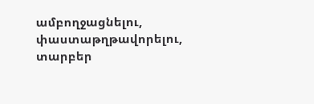ամբողջացնելու, փաստաթղթավորելու, տարբեր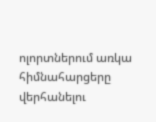ոլորտներում առկա հիմնահարցերը վերհանելու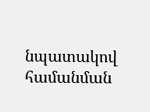նպատակով համանման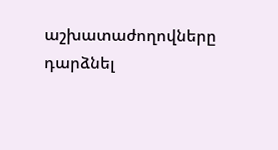աշխատաժողովները դարձնել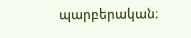պարբերական։